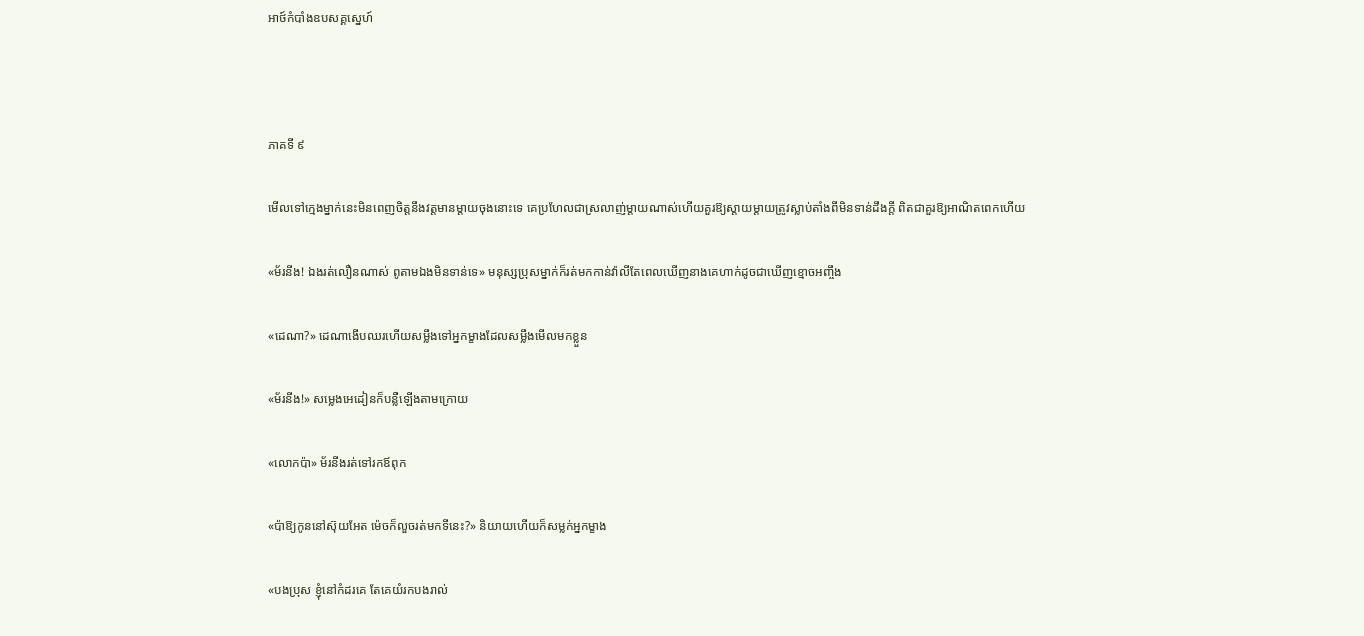អាថ៍កំបាំងឧបសគ្គស្នេហ៍



ភាគទី ៩

មើលទៅក្មេងម្នាក់នេះមិនពេញចិត្តនឹងវត្តមានម្តាយចុងនោះទេ គេប្រហែលជាស្រលាញ់ម្តាយណាស់ហើយគួរឱ្យស្តាយម្តាយត្រូវស្លាប់តាំងពីមិនទាន់ដឹងក្តី ពិតជាគួរឱ្យអាណិតពេកហើយ

«ម័រនីង! ឯងរត់លឿនណាស់ ពូតាមឯងមិនទាន់ទេ» មនុស្សប្រុសម្នាក់ក៏រត់មកកាន់វ៉ាលីតែពេលឃើញនាងគេហាក់ដូចជាឃើញខ្មោចអញ្ចឹង

«ដេណា?» ដេណាងើបឈរហើយសម្លឹងទៅអ្នកម្ខាងដែលសម្លឹងមើលមកខ្លួន

«ម័រនីង!» សម្លេងអេដៀនក៏បន្លឺឡើងតាមក្រោយ

«លោកប៉ា» ម័រនីងរត់ទៅរកឪពុក

«ប៉ាឱ្យកូននៅស៊ុយអែត ម៉េចក៏លួចរត់មកទីនេះ?» និយាយហើយក៏សម្លក់អ្នកម្ខាង

«បងប្រុស ខ្ញុំនៅកំដរគេ តែគេយំរកបងរាល់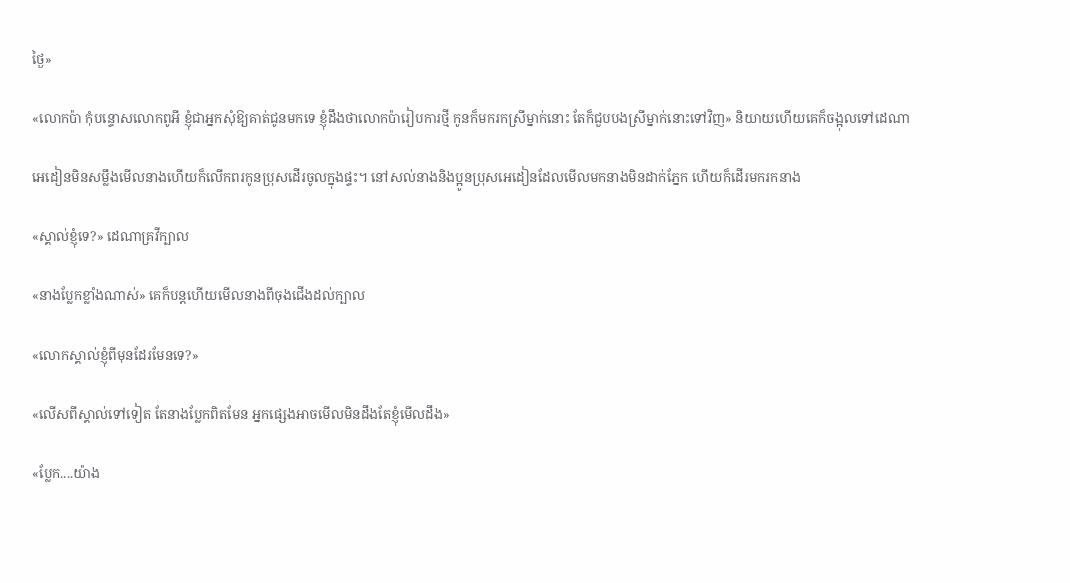ថ្ងៃ»

«លោកប៉ា កុំបន្ទោសលោកពូអី ខ្ញុំជាអ្នកសុំឱ្យគាត់ជូនមកទេ ខ្ញុំដឹងថាលោកប៉ារៀបការថ្មី កូនក៏មករកស្រីម្នាក់នោះ តែក៏ជួបបងស្រីម្នាក់នោះទៅវិញ» និយាយហើយគេក៏ចង្អុលទៅដេណា

អេដៀនមិនសម្លឹងមើលនាងហើយក៏លើកពរកូនប្រុសដើរចូលក្នុងផ្ទះ។ នៅសល់នាងនិងប្អូនប្រុសអេដៀនដែលមើលមកនាងមិនដាក់ភ្នែក ហើយក៏ដើរមករកនាង

«ស្គាល់ខ្ញុំទេ?» ដេណាគ្រវីក្បាល

«នាងប្លែកខ្លាំងណាស់» គេក៏បន្តហើយមើលនាងពីចុងជើងដល់ក្បាល

«លោកស្គាល់ខ្ញុំពីមុនដែរមែនទេ?»

«លើសពីស្គាល់ទៅទៀត តែនាងប្លែកពិតមែន អ្នកផ្សេងអាចមើលមិនដឹងតែខ្ញុំមើលដឹង»

«ប្លែក....យ៉ាង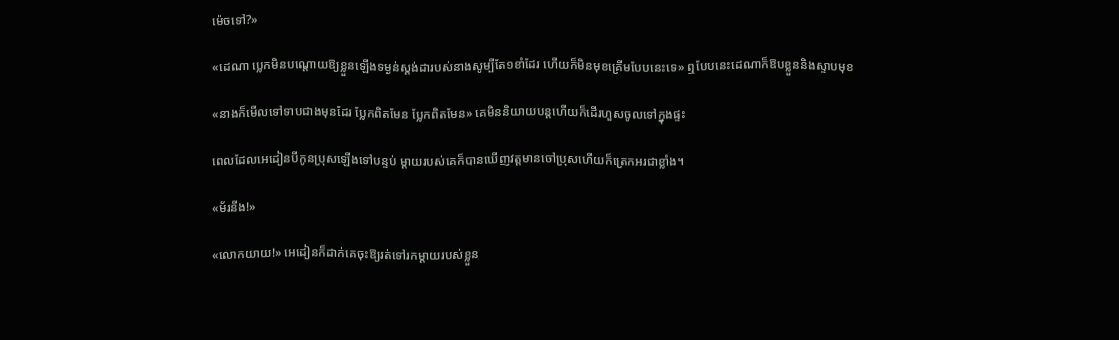ម៉េចទៅ?»

«ដេណា ប្លេកមិនបណ្តោយឱ្យខ្លួនឡើងទម្ងន់ស្តង់ដារបស់នាងសូម្បីតែ១ខាំដែរ ហើយក៏មិនមុខគ្រើមបែបនេះទេ» ឮបែបនេះដេណាក៏ឱបខ្លួននិងស្ទាបមុខ

«នាងក៏មើលទៅទាបជាងមុនដែរ ប្លែកពិតមែន ប្លែកពិតមែន» គេមិននិយាយបន្តហើយក៏ដើរហួសចូលទៅក្នុងផ្ទះ

ពេលដែលអេដៀនបីកូនប្រុសឡើងទៅបន្ទប់ ម្តាយរបស់គេក៏បានឃើញវត្តមានចៅប្រុសហើយក៏ត្រេកអរជាខ្លាំង។

«ម័រនីង!»

«លោកយាយ!» អេដៀនក៏ដាក់គេចុះឱ្យរត់ទៅរកម្តាយរបស់ខ្លួន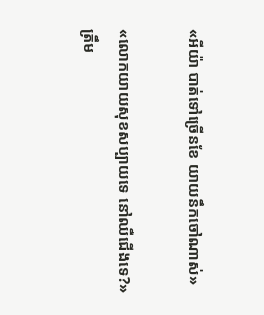«អីយ៉ា បាត់ទៅច្រើនខែ យាយនឹកចៅណាស់»

«លោកយាយសុខសប្បាយទេ នៅឈឺជើងទេ?» ត្រឹម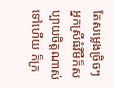តែសម្លេងច្រិចៗ អ្នកស្រីធំវីមឺក៏សប្បាយចិត្តណាស់ទៅហើយ ក៏ក្រ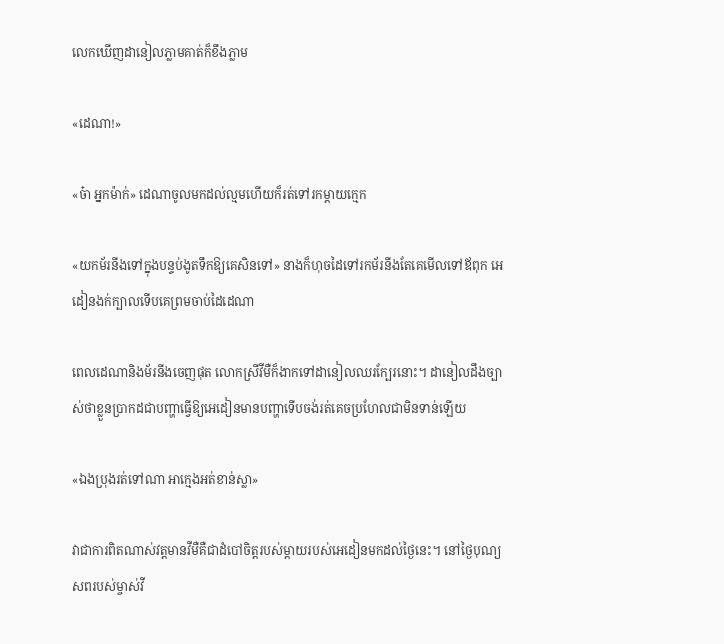លេកឃើញដានៀលភ្លាមគាត់ក៏ខឹងភ្លាម

«ដេណា!»

«ច៎ា អ្នកម៉ាក់» ដេណាចូលមកដល់ល្មមហើយក៏រត់ទៅរកម្តាយក្មេក

«យកម័រនីងទៅក្នុងបន្ទប់ងូតទឹកឱ្យគេសិនទៅ» នាងក៏ហុចដៃទៅរកម័រនីងតែគេមើលទៅឪពុក អេដៀនងក់ក្បាលទើបគេព្រមចាប់ដៃដេណា

ពេលដេណានិងម័រនីងចេញផុត លោកស្រីវីមឺក៏ងាកទៅដានៀលឈរក្បែរនោះ។ ដានៀលដឹងច្បាស់ថាខ្លួនប្រាកដជាបញ្ហាធ្វើឱ្យអេដៀនមានបញ្ហាទើបចង់រត់គេចប្រហែលជាមិនទាន់ឡើយ

«ឯងប្រុងរត់ទៅណា អាក្មេងអត់ខាន់ស្លា»

វាជាការពិតណាស់វត្តមានវីមឺគឺជាដំបៅចិត្តរបស់ម្តាយរបស់អេដៀនមកដល់ថ្ងៃនេះ។ នៅថ្ងៃបុណ្យសពរបស់ម្ចាស់វី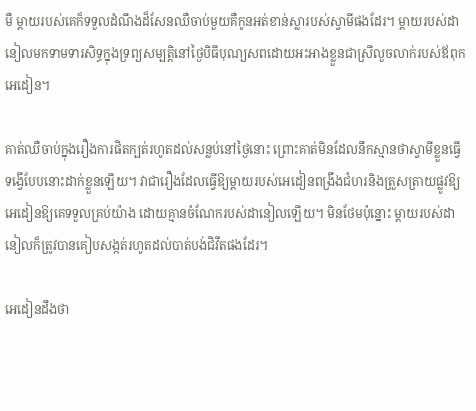មឺ ម្តាយរបស់គេក៏ទទួលដំណឹងដ៏សែនឈឺចាប់មួយគឺកូនអត់ខាន់ស្លារបស់ស្វាមីផងដែរ។ ម្តាយរបស់ដានៀលមកទាមទារសិទ្ធក្នុងទ្រព្យសម្បត្តិនៅថ្ងៃបិធីបុណ្យសពដោយអះអាងខ្លួនជាស្រីលួចលាក់របស់ឪពុកអេដៀន។

គាត់ឈឺចាប់ក្នុងរឿងការផិតក្បត់រហូតដល់សន្លប់នៅថ្ងៃនោះ ព្រោះគាត់មិនដែលនឹកស្មានថាស្វាមីខ្លួនធ្វើទង្វើបែបនោះដាក់ខ្លួនឡើយ។ វាជារឿងដែលធ្វើឱ្យម្តាយរបស់អេដៀនពង្រឹងជំហរនិងត្រួសត្រាយផ្លូវឱ្យអេដៀនឱ្យគេទទួលគ្រប់យ៉ាង ដោយគ្មានចំណែករបស់ដានៀលឡើយ។ មិនថែមប៉ុន្នោះ ម្តាយរបស់ដានៀលក៏ត្រូវបានគៀបសង្កត់រហូតដល់បាត់បង់ជិវីតផងដែរ។

អេដៀនដឹងថា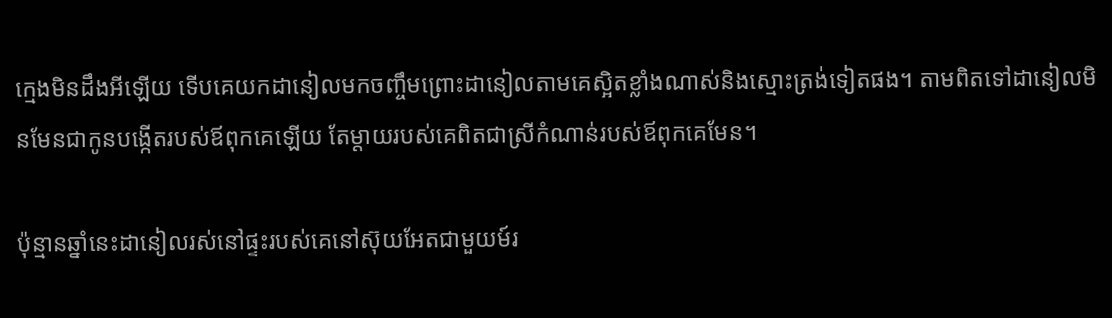ក្មេងមិនដឹងអីឡើយ ទើបគេយកដានៀលមកចញ្ចឹមព្រោះដានៀលតាមគេស្អិតខ្លាំងណាស់និងស្មោះត្រង់ទៀតផង។ តាមពិតទៅដានៀលមិនមែនជាកូនបង្កើតរបស់ឪពុកគេឡើយ តែម្តាយរបស់គេពិតជាស្រីកំណាន់របស់ឪពុកគេមែន។

ប៉ុន្មានឆ្នាំនេះដានៀលរស់នៅផ្ទះរបស់គេនៅស៊ុយអែតជាមួយម៍រ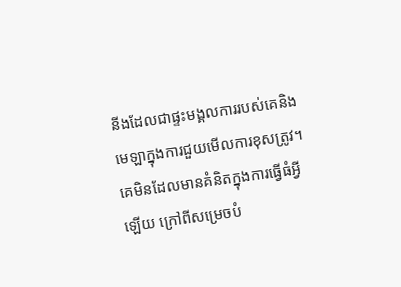នីងដែលជាផ្ទះមង្គលការរបស់គេនិងមេឡាក្នុងការជួយមើលការខុសត្រូវ។ គេមិនដែលមានគំនិតក្នុងការធ្វើធំអ្វីឡើយ ក្រៅពីសម្រេចបំ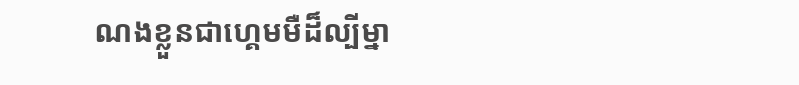ណងខ្លួនជាហ្គេមមឺដ៏ល្បីម្នា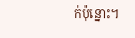ក់ប៉ុន្នោះ។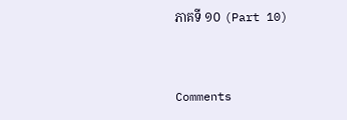ភាគទី ១០ (Part 10)


Comments